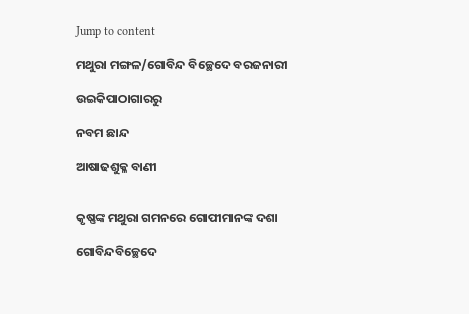Jump to content

ମଥୁରା ମଙ୍ଗଳ/ଗୋବିନ୍ଦ ବିଚ୍ଛେଦେ ବରଜନାରୀ

ଉଇକିପାଠାଗାର‌ରୁ

ନବମ ଛାନ୍ଦ

ଆଷାଢଶୁକ୍ଳ ବାଣୀ


କୃଷ୍ଣଙ୍କ ମଥୁରା ଗମନରେ ଗୋପୀମାନଙ୍କ ଦଶା

ଗୋବିନ୍ଦବିଚ୍ଛେଦେ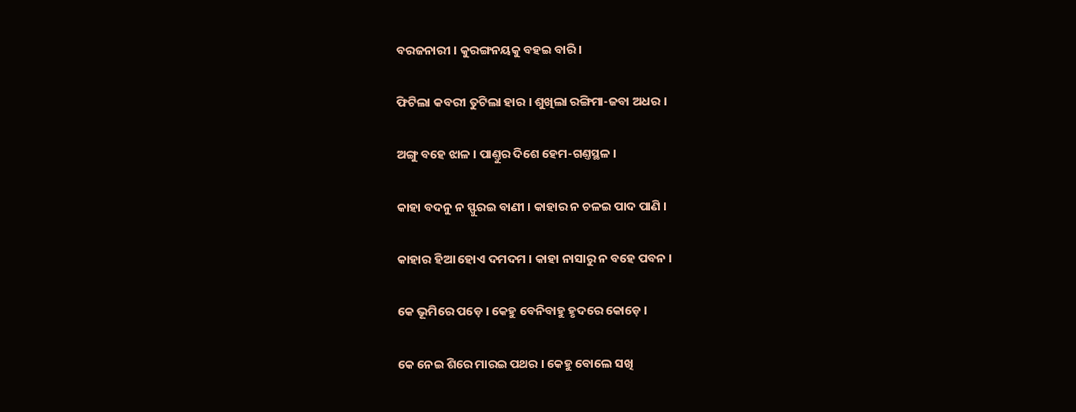ବରଜନାରୀ । କୁରଙ୍ଗନୟକୁ ବହଇ ବାରି ।

ଫିଟିଲା କବରୀ ତୁଟିଲା ହାର । ଶୁଖିଲା ରଙ୍ଗିମା-ଜବା ଅଧର ।

ଅଙ୍ଗୁ ବ‌ହେ ଝାଳ । ପାଣ୍ତୁର ଦିଶେ ହେମ-ଗଣ୍ତସ୍ଥଳ ।

କାହା ବଦନୁ ନ ସ୍ଫୁରଇ ବାଣୀ । କାହାର ନ ଚଳଇ ପାଦ ପାଣି ।

କାହାର ହିଆ ହୋଏ ଦମଦମ । କାହା ନାସାରୁ ନ ବ‌ହେ ପବ‌ନ ।

କେ ଭୂମିରେ ପଡ଼େ । କେହୁ ବେନିବାହୁ ହୃଦରେ କୋଡ଼େ ।

କେ ନେଇ ଶିରେ ମାରଇ ପଥର । କେହୁ ବୋଲେ ସଖି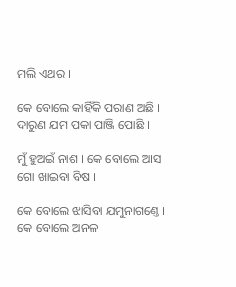ମଲି ଏଥର ।

କେ ବୋଲେ କାହିଁକି ପରାଣ ଅଛି । ଦାରୁଣ ଯମ ପକା ପାଞ୍ଜି ପୋଛି ।

ମୁଁ ହୁଅଇଁ ନାଶ । କେ ବୋଲେ ଆସ ଗୋ ଖାଇବା ବିଷ ।

କେ ବୋଲେ ଝାସିବା ଯମୁନାଗଣ୍ତେ । କେ ବୋଲେ ଅନଳ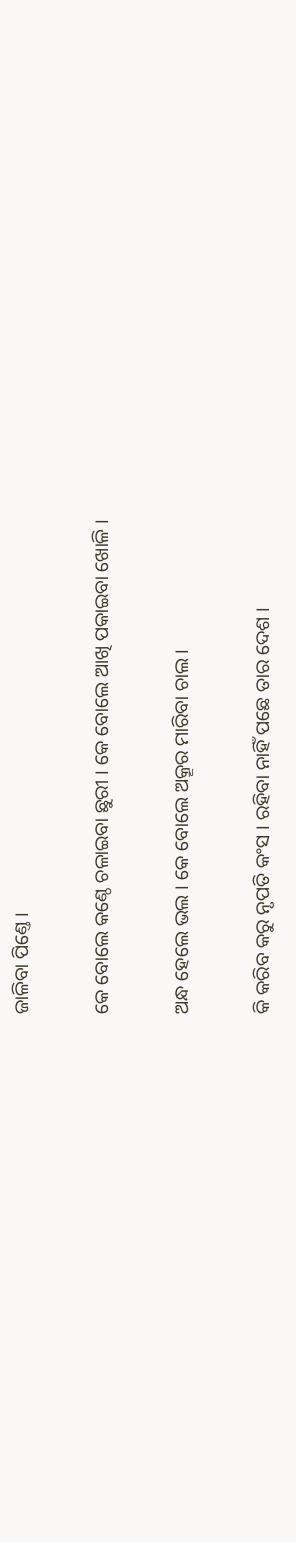ଜାଳିବା ପିଣ୍ତେ ।

କେ ବୋଲେ କଣ୍ଠେ ଚଳାଇବା ଛୁରୀ । କେ ବୋଲେ ଆଖି ପକାଇବା ଖୋଳି ।

ଅନ୍ଧ ହେଲେ ଭଲ । କେ ବୋଲେ ଅକ୍ରୂର ମାରିବା ଚାଲ ।

କି କରିବ କରୁ ନୃପତି କଂସ । ରହିବା ନାହିଁ ପଛେ ତାର ଦେଶ ।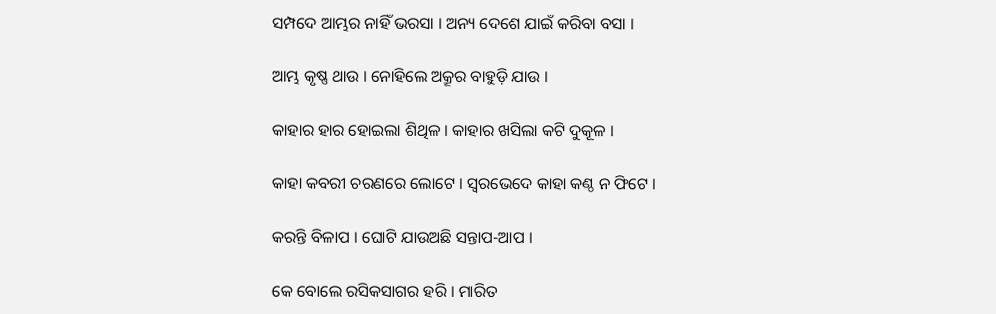ସମ୍ପଦେ ଆମ୍ଭର ନାହିଁ ଭରସା । ଅନ୍ୟ ଦେଶେ ଯାଇଁ କରିବା ବସା ।

ଆମ୍ଭ କୃଷ୍ଣ ଥାଉ । ନୋହିଲେ ଅକ୍ରୂର ବାହୁଡ଼ି ଯାଉ ।

କାହାର ହାର ହୋଇଲା ଶିଥିଳ । କାହାର ଖସିଲା କଟି ଦୁକୂଳ ।

କାହା କବ‌ରୀ ଚରଣରେ ଲୋଟେ । ସ୍ୱରଭେଦେ କାହା କଣ୍ଠ ନ ଫିଟେ ।

କରନ୍ତି ବିଳାପ । ଘୋଟି ଯାଉଅଛି ସନ୍ତାପ-ଆପ ।

କେ ବୋଲେ ରସିକସାଗର ହରି । ମାରିତ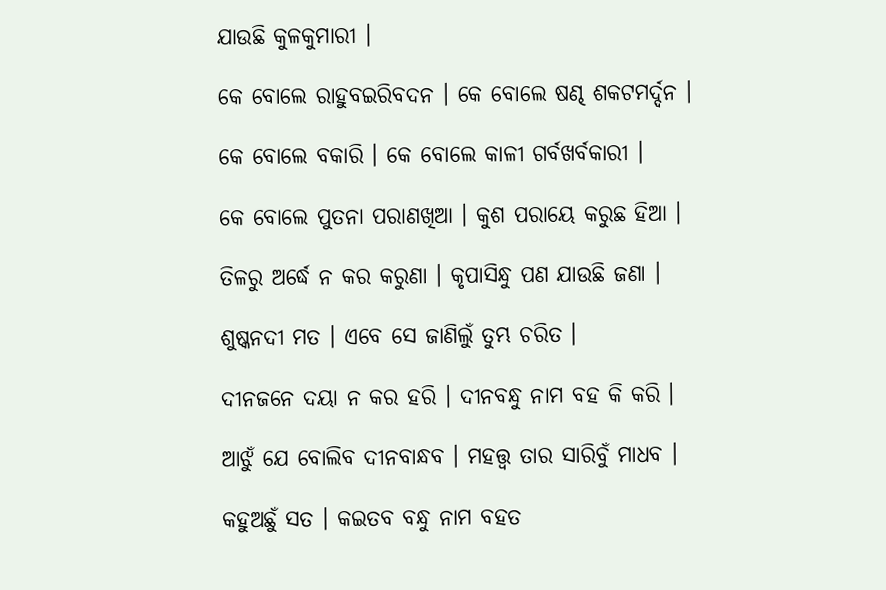ଯାଉଛି କୁଳକୁମାରୀ ।

କେ ବୋଲେ ରାହୁବଇରିବଦନ । କେ ବୋଲେ ଷଣ୍ଢ ଶକଟମର୍ଦ୍ଦନ ।

କେ ବୋଲେ ବକାରି । କେ ବୋଲେ କାଳୀ ଗର୍ବଖର୍ବକାରୀ ।

କେ ବୋଲେ ପୁତନା ପରାଣଖିଆ । କୁଶ ପରାୟେ କରୁଛ ହିଆ ।

ତିଳରୁ ଅର୍ଦ୍ଧେ ନ କର କରୁଣା । କୃପାସିନ୍ଧୁ ପଣ ଯାଉଛି ଜଣା ।

ଶୁଷ୍କନ‌ଦୀ ମତ । ଏବେ ସେ ଜାଣିଲୁଁ ତୁମ୍ଭ ଚରିତ ।

ଦୀନ‌ଜନେ ଦୟା ନ କର ହରି । ଦୀନ‌ବନ୍ଧୁ ନାମ ବ‌ହ କି କରି ।

ଆଝୁଁ ଯେ ବୋଲିବ ଦୀନବାନ୍ଧବ । ମହତ୍ତ୍ୱ ତାର ସାରିବୁଁ ମାଧବ ।

କ‌ହୁଅଛୁଁ ସତ । କଇତବ ବନ୍ଧୁ ନାମ ବ‌ହତ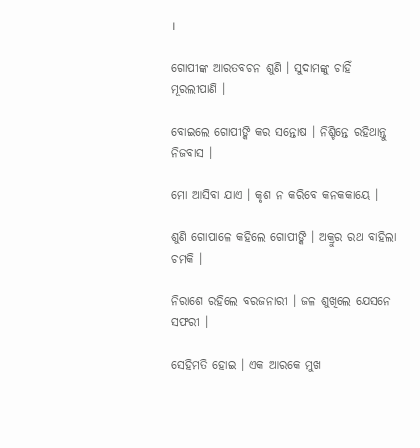।

ଗୋପୀଙ୍କ ଆରତବଚନ ଶୁଣି । ସୁଦାମଙ୍କୁ ଚାହିଁ ମୂରଲୀପାଣି ।

ବୋଇଲେ ଗୋପୀଙ୍କି କର ସନ୍ତୋଷ । ନିଶ୍ଚିନ୍ତେ ରହିଥାନ୍ତୁ ନିଜବାସ ।

ମୋ ଆସିବା ଯାଏ । କୃଶ ନ କରିବେ କନ‌କ‌କାୟେ ।

ଶୁଣି ଗୋପାଳେ କ‌ହିଲେ ଗୋପୀଙ୍କି । ଅକ୍ରୁର ରଥ ବାହିଲା ଚମକି ।

ନିରାଶେ ରହିଲେ ବରଜନାରୀ । ଜଳ ଶୁଖିଲେ ଯେସନେ ସଫରୀ ।

ସେହିମତି ହୋଇ । ଏକ ଆରକେ ମୁଖ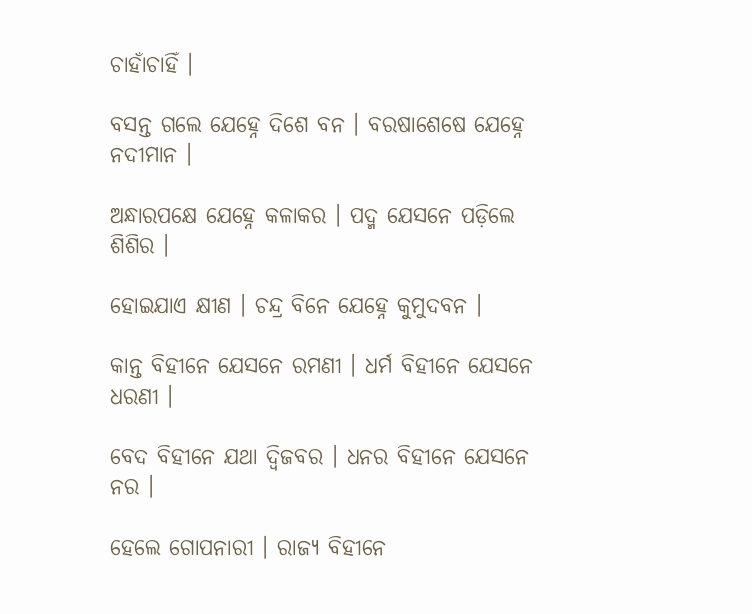ଚାହାଁଚାହିଁ ।

ବସନ୍ତ ଗଲେ ଯେହ୍ନେ ଦିଶେ ବନ । ବରଷାଶେଷେ ଯେହ୍ନେ ନ‌ଦୀମାନ ।

ଅନ୍ଧାରପକ୍ଷେ ଯେହ୍ନେ କଳାକର । ପଦ୍ମ ଯେସନେ ପଡ଼ିଲେ ଶିଶିର ।

ହୋଇଯାଏ କ୍ଷୀଣ । ଚନ୍ଦ୍ର ବିନେ ଯେହ୍ନେ କୁମୁଦବନ ।

କାନ୍ତ ବିହୀନେ ଯେସନେ ରମଣୀ । ଧର୍ମ ବିହୀନେ ଯେସନେ ଧରଣୀ ।

ବେଦ ବିହୀନେ ଯଥା ଦ୍ୱିଜବର । ଧନର ବିହୀନେ ଯେସନେ ନର ।

ହେଲେ ଗୋପନାରୀ । ରାଜ୍ୟ ବିହୀନେ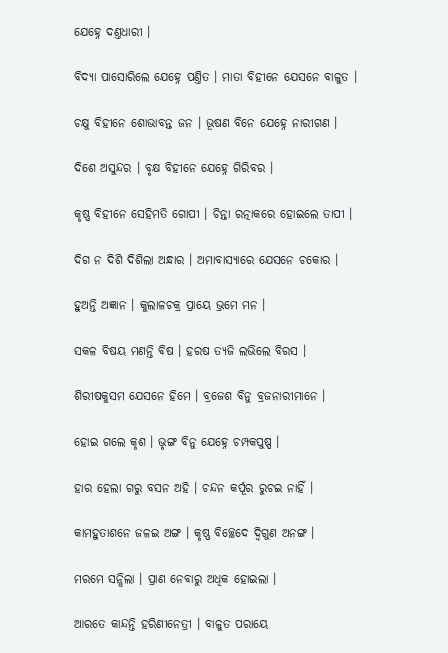ଯେହ୍ନେ ଦଣ୍ତଧାରୀ ।

ବିଦ୍ୟା ପାସୋରିଲେ ଯେହ୍ନେ ପଣ୍ତିତ । ମାତା ବିହୀନେ ଯେସନେ ବାଳୁତ ।

ଚକ୍ଷୁ ବିହୀନେ ଶୋଭାବନ୍ତ ଜନ । ଭୂଷଣ ବିନେ ଯେହ୍ନେ ନାରୀଗଣ ।

ଦିଶେ ଅସୁନ୍ଦର । ବୃକ୍ଷ ବିହୀନେ ଯେହ୍ନେ ଗିରିବର ।

କୃଷ୍ଣ ବିହୀନେ ସେହିମତି ଗୋପୀ । ଚିନ୍ତା ରତ୍ନାକରେ ହୋଇଲେ ତାପୀ ।

ଦିଗ ନ ଦିଶି ଦିଶିଲା ଅନ୍ଧାର । ଅମାବାସ୍ୟାରେ ଯେସନେ ଚକୋର ।

ହୁଅନ୍ତି ଅଜ୍ଞାନ । କୁଲାଳଚକ୍ର ପ୍ରାୟେ ଭ୍ରମେ ମନ ।

ସକଳ ବିଷୟ ମଣ‌ନ୍ତି ବିଷ । ହରଷ ତ୍ୟଜି ଲଭିଲେ ବିରସ ।

ଶିରୀଷକୁସମ ଯେସନେ ହିମେ । ବ୍ରଜେଶ ବିନୁ ବ୍ରଜନାରୀମାନେ ।

ହୋଇ ଗଲେ କୃଶ । ଭୃଙ୍ଗ ବିନୁ ଯେହ୍ନେ ଚମ୍ପକପୁଷ୍ପ ।

ହାର ହେଲା ଗରୁ ବସନ ଅହି । ଚନ୍ଦନ କର୍ପୂର ରୁଚଇ ନାହିଁ ।

କାମହୁତାଶନେ ଜଳଇ ଅଙ୍ଗ । କୃଷ୍ଣ ବିଚ୍ଛେଦେ ଦ୍ୱିଗୁଣ ଅନଙ୍ଗ ।

ମରମେ ସନ୍ଧିଲା । ପ୍ରାଣ ନେବାରୁ ଅଧିକ ହୋଇଲା ।

ଆରତେ କାନ୍ଦନ୍ତି ହରିଣୀନେତ୍ରୀ । ବାଳୁତ ପରାୟେ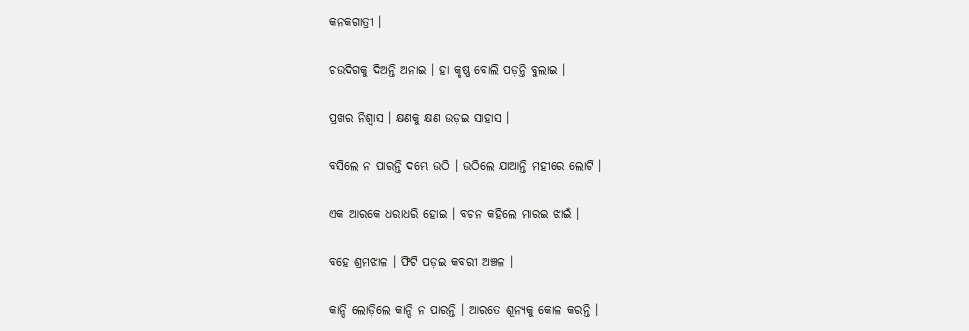କନ‌କଗାତ୍ରୀ ।

ଚଉଦିଗକୁ ଦିଅନ୍ତି ଅନାଇ । ହା କୃଷ୍ଣ ବୋଲି ପଡ଼ନ୍ତି ବୁଲାଇ ।

ପ୍ରଖର ନିଶ୍ୱାସ । କ୍ଷଣକୁ କ୍ଷଣ ଉଡ଼ଇ ସାହାସ ।

ବସିଲେ ନ ପାରନ୍ତି ଦମ୍ଭେ ଉଠି । ଉଠିଲେ ଯାଆନ୍ତି ମହୀରେ ଲୋଟି ।

ଏକ ଆରକେ ଧରାଧରି ହୋଇ । ବଚନ କ‌ହିଲେ ମାରଇ ଝାଇଁ ।

ବ‌ହେ ଶ୍ରମଝାଳ । ଫିଟି ପଡ଼ଇ କବରୀ ଅଞ୍ଚଳ ।

କାନ୍ଦି ଲୋଡ଼ିଲେ କାନ୍ଦି ନ ପାରନ୍ତି । ଆରତେ ଶୂନ୍ୟକୁ କୋଳ କରନ୍ତି ।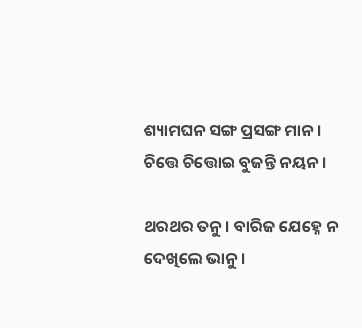ଶ୍ୟାମଘନ ସଙ୍ଗ ପ୍ରସଙ୍ଗ ମାନ । ଚିତ୍ତେ ଚିତ୍ତୋଇ ବୁଜନ୍ତି ନୟନ ।

ଥରଥର ତନୁ । ବାରିଜ ଯେହ୍ନେ ନ ଦେଖିଲେ ଭାନୁ ।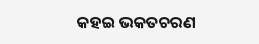କ‌ହଇ ଭକତଚରଣ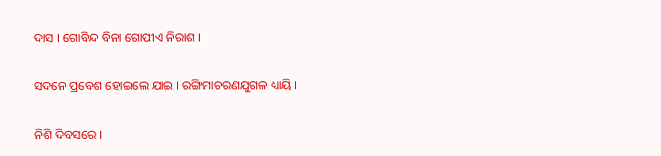ଦାସ । ଗୋବିନ୍ଦ ବିନା ଗୋପୀଏ ନିରାଶ ।

ସଦନେ ପ୍ରବେଶ ହୋଇଲେ ଯାଇ । ରଙ୍ଗିମାଚରଣ‌ଯୁଗଳ ଧ୍ୟାୟି ।

ନିଶି ଦିବସରେ ।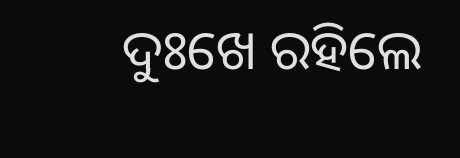ଦୁଃଖେ ରହିଲେ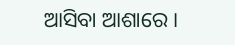ଆସିବା ଆଶାରେ ।